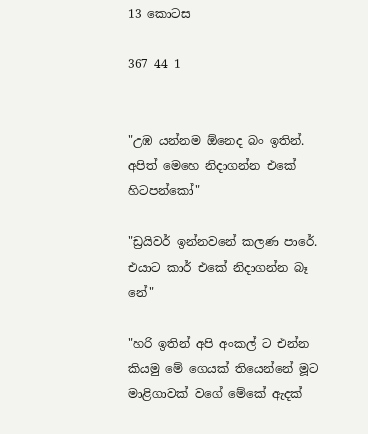13 කොටස

367 44 1


"උඹ යන්නම ඕනෙද බං ඉතින්. අපිත් මෙහෙ නිදාගන්න එකේ හිටපන්කෝ"

"ඩ්‍රයිවර් ඉන්නවනේ කලණ පාරේ. එයාට කාර් එකේ නිදාගන්න බෑ නේ"

"හරි ඉතින් අපි අංකල් ට එන්න කියමු මේ ගෙයක් තියෙන්නේ මූට මාළිගාවක් වගේ මේකේ ඇදක්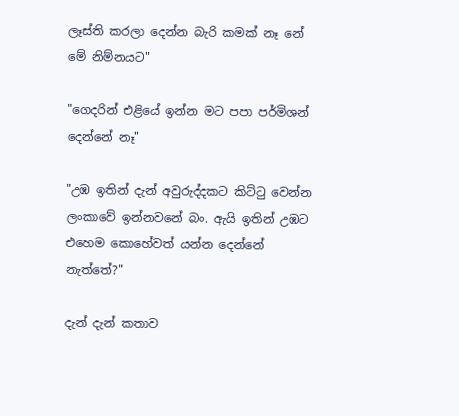ලෑස්ති කරලා දෙන්න බැරි කමක් නෑ නේ මේ නිම්නයට"

"ගෙදරින් එළියේ ඉන්න මට පපා පර්මිශන් දෙන්නේ නෑ"

"උඹ ඉතින් දැන් අවුරුද්දකට කිට්ටු වෙන්න ලංකාවේ ඉන්නවනේ බං. ඇයි ඉතින් උඹට එහෙම කොහේවත් යන්න දෙන්නේ නැත්තේ?"

දැන් දැන් කතාව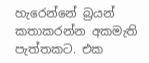හැරෙන්නේ බ්‍රයන් කතාකරන්න අකමැති පැත්තකට. එක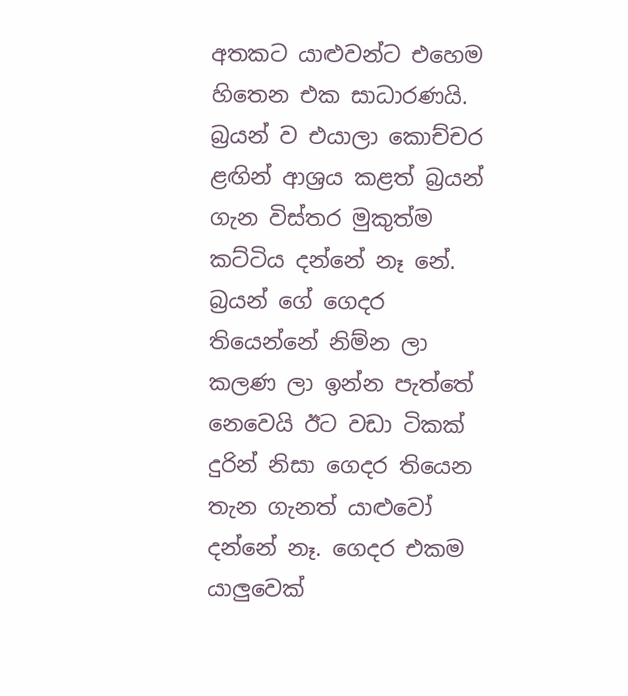අතකට යාළුවන්ට එහෙම හිතෙන එක සාධාරණයි. බ්‍රයන් ව එයාලා කොච්චර ළඟින් ආශ්‍රය කළත් බ්‍රයන් ගැන විස්තර මුකුත්ම කට්ටිය දන්නේ නෑ නේ. බ්‍රයන් ගේ ගෙදර තියෙන්නේ නිම්න ලා කලණ ලා ඉන්න පැත්තේ නෙවෙයි ඊට වඩා ටිකක් දුරින් නිසා ගෙදර තියෙන තැන ගැනත් යාළුවෝ දන්නේ නෑ. ගෙදර එකම යාලුවෙක්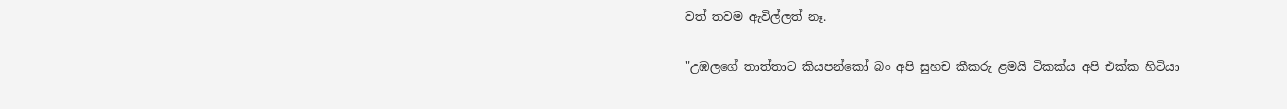වත් තවම ඇවිල්ලත් නෑ.

"උඹලගේ තාත්තාට කියපන්කෝ බං අපි සුහච කීකරු ළමයි ටිකක්ය අපි එක්ක හිටියා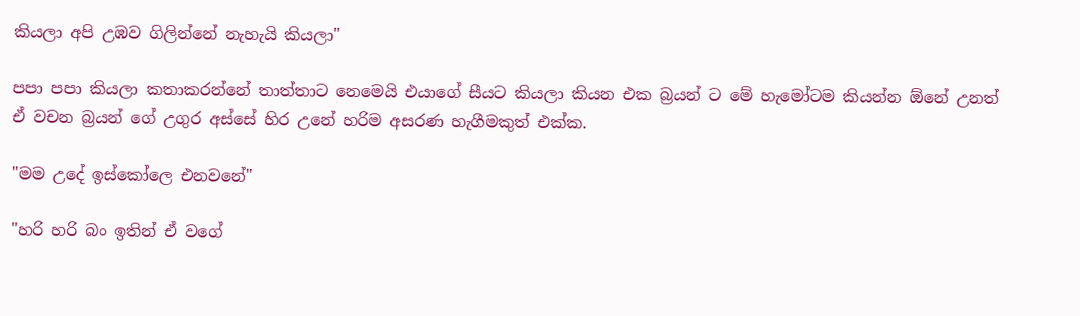කියලා අපි උඹව ගිලින්නේ නැහැයි කියලා"

පපා පපා කියලා කතාකරන්නේ තාත්තාට නෙමෙයි එයාගේ සීයට කියලා කියන එක බ්‍රයන් ට මේ හැමෝටම කියන්න ඕනේ උනත් ඒ වචන බ්‍රයන් ගේ උගුර අස්සේ හිර උනේ හරිම අසරණ හැගීමකුත් එක්ක.

"මම උදේ ඉස්කෝලෙ එනවනේ"

"හරි හරි බං ඉතින් ඒ වගේ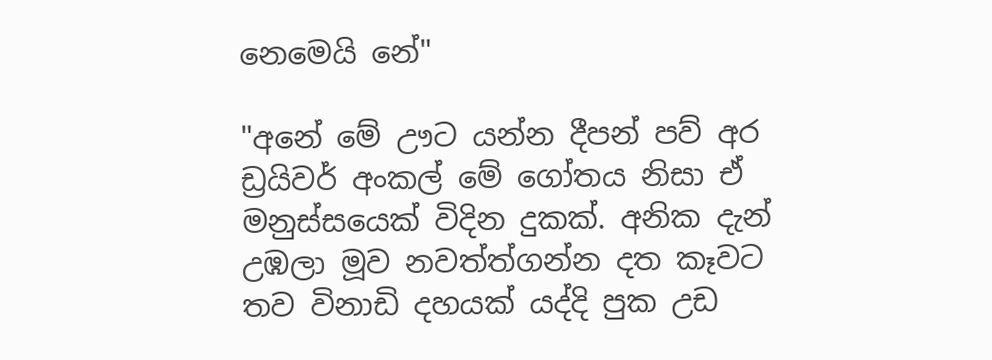නෙමෙයි නේ"

"අනේ මේ ඌට යන්න දීපන් පව් අර ඩ්‍රයිවර් අංකල් මේ ගෝතය නිසා ඒ මනුස්සයෙක් විදින දුකක්. අනික දැන් උඹලා මූව නවත්ත්ගන්න දත කෑවට තව විනාඩි දහයක් යද්දි පුක උඩ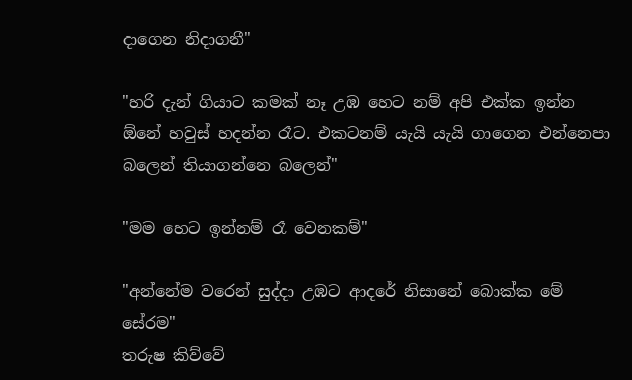දාගෙන නිදාගනී"

"හරි දැන් ගියාට කමක් නෑ උඹ හෙට නම් අපි එක්ක ඉන්න ඕනේ හවුස් හදන්න රෑට. එකටනම් යැයි යැයි ගාගෙන එන්නෙපා බලෙන් තියාගන්නෙ බලෙන්"

"මම හෙට ඉන්නම් රෑ වෙනකම්"

"අන්නේම වරෙන් සුද්දා උඹට ආදරේ නිසානේ බොක්ක මේ සේරම"
තරුෂ කිව්වේ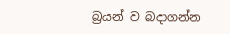බ්‍රයන් ව බදාගන්න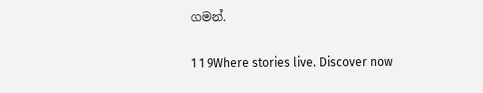ගමන්.

1 1 9Where stories live. Discover now